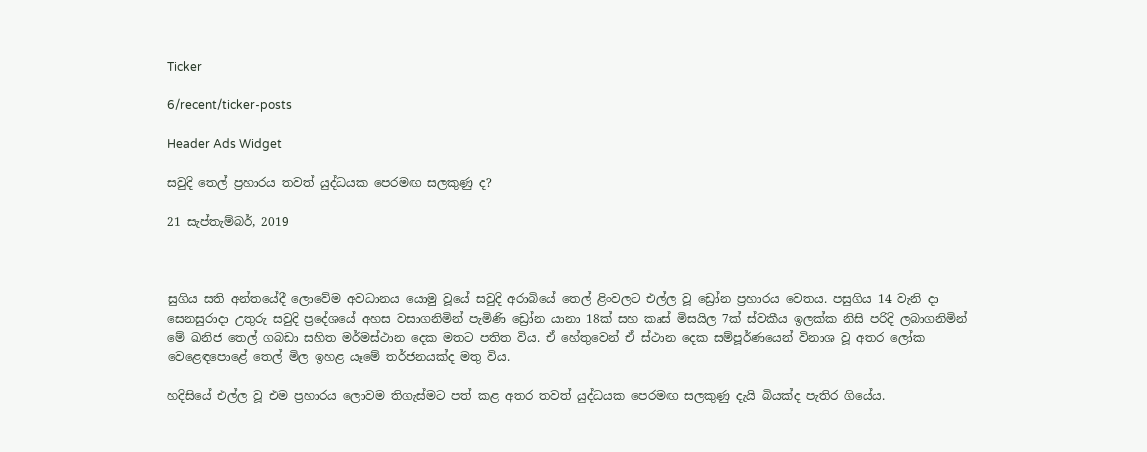Ticker

6/recent/ticker-posts

Header Ads Widget

සවුදි තෙල් ප්‍රහාරය තවත් යුද්ධයක පෙරමඟ සලකුණු ද?

21 සැප්තැම්බර්, 2019



සුගිය සති අන්තයේදී ලොවේම අවධානය යොමු වූයේ සවුදි අරාබියේ තෙල් ළිංවලට එල්ල වූ ඩ්‍රෝන ප්‍රහාරය වෙතය. පසුගිය 14 වැනි දා සෙනසුරාදා උතුරු සවුදි ප්‍රදේශයේ අහස වසාගනිමින් පැමිණි ඩ්‍රෝන යානා 18ක් සහ කෘස් මිසයිල 7ක් ස්වකීය ඉලක්ක නිසි පරිදි ලබාගනිමින් මේ ඛනිජ තෙල් ගබඩා සහිත මර්මස්ථාන දෙක මතට පතිත විය. ඒ හේතුවෙන් ඒ ස්ථාන දෙක සම්පූර්ණයෙන් විනාශ වූ අතර ලෝක වෙළෙඳපොළේ තෙල් මිල ඉහළ යෑමේ තර්ජනයක්ද මතු විය.

හදිසියේ එල්ල වූ එම ප්‍රහාරය ලොවම තිගැස්මට පත් කළ අතර තවත් යුද්ධයක පෙරමඟ සලකුණු දැයි බියක්ද පැතිර ගියේය.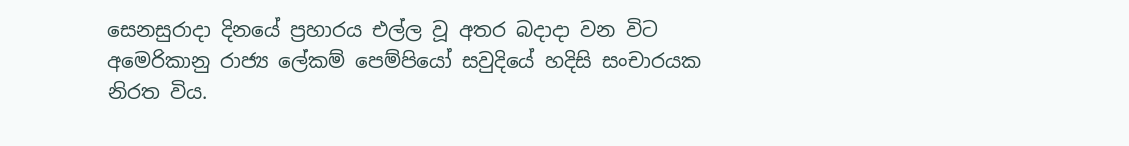සෙනසුරාදා දිනයේ ප්‍රහාරය එල්ල වූ අතර බදාදා වන විට අමෙරිකානු රාජ්‍ය ලේකම් පෙම්පියෝ සවුදියේ හදිසි සංචාරයක නිරත විය.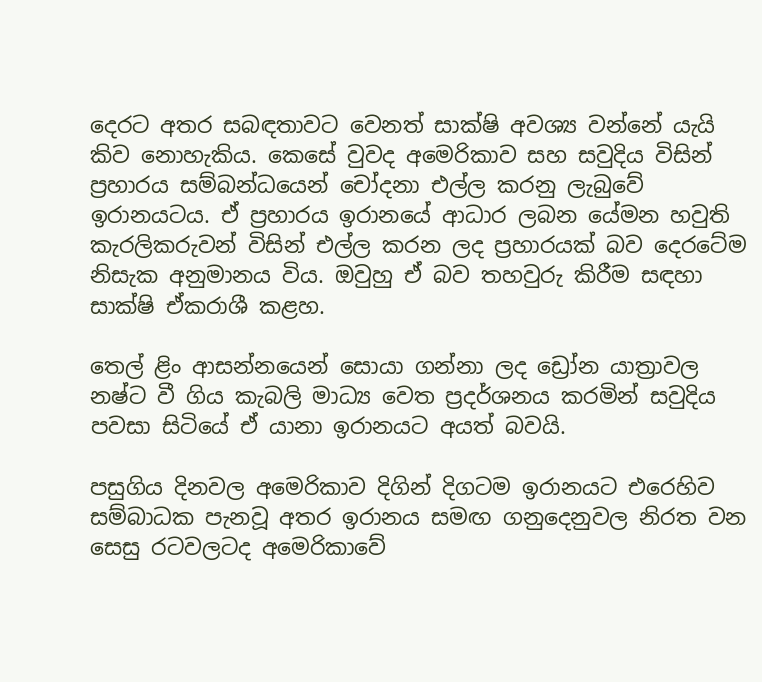දෙරට අතර සබඳතාවට වෙනත් සාක්ෂි අවශ්‍ය වන්නේ යැයි කිව නොහැකිය. කෙසේ වුවද අමෙරිකාව සහ සවුදිය විසින් ප්‍රහාරය සම්බන්ධයෙන් චෝදනා එල්ල කරනු ලැබුවේ ඉරානයටය. ඒ ප්‍රහාරය ඉරානයේ ආධාර ලබන යේමන හවුති කැරලිකරුවන් විසින් එල්ල කරන ලද ප්‍රහාරයක් බව දෙරටේම නිසැක අනුමානය විය. ඔවුහු ඒ බව තහවුරු කිරීම සඳහා සාක්ෂි ඒකරාශී කළහ.

තෙල් ළිං ආසන්නයෙන් සොයා ගන්නා ලද ඩ්‍රෝන යාත්‍රාවල නෂ්ට වී ගිය කැබලි මාධ්‍ය වෙත ප්‍රදර්ශනය කරමින් සවුදිය පවසා සිටියේ ඒ යානා ඉරානයට අයත් බවයි.

පසුගිය දිනවල අමෙරිකාව දිගින් දිගටම ඉරානයට එරෙහිව සම්බාධක පැනවූ අතර ඉරානය සමඟ ගනුදෙනුවල නිරත වන සෙසු රටවලටද අමෙරිකාවේ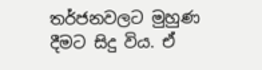තර්ජනවලට මුහුණ දීමට සිදු විය. ඒ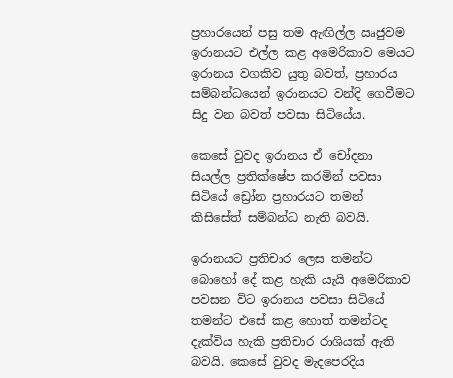ප්‍රහාරයෙන් පසු තම ඇඟිල්ල ඍජුවම ඉරානයට එල්ල කළ අමෙරිකාව මෙයට ඉරානය වගකිව යුතු බවත්, ප්‍රහාරය සම්බන්ධයෙන් ඉරානයට වන්දි ගෙවීමට සිදු වන බවත් පවසා සිටියේය.

කෙසේ වුවද ඉරානය ඒ චෝදනා සියල්ල ප්‍රතික්ෂේප කරමින් පවසා සිටියේ ඩ්‍රෝන ප්‍රහාරයට තමන් කිසිසේත් සම්බන්ධ නැති බවයි.

ඉරානයට ප්‍රතිචාර ලෙස තමන්ට බොහෝ දේ කළ හැකි යැයි අමෙරිකාව පවසන විට ඉරානය පවසා සිටියේ තමන්ට එසේ කළ හොත් තමන්ටද දැක්විය හැකි ප්‍රතිචාර රාශියක් ඇති බවයි. කෙසේ වුවද මැදපෙරදිය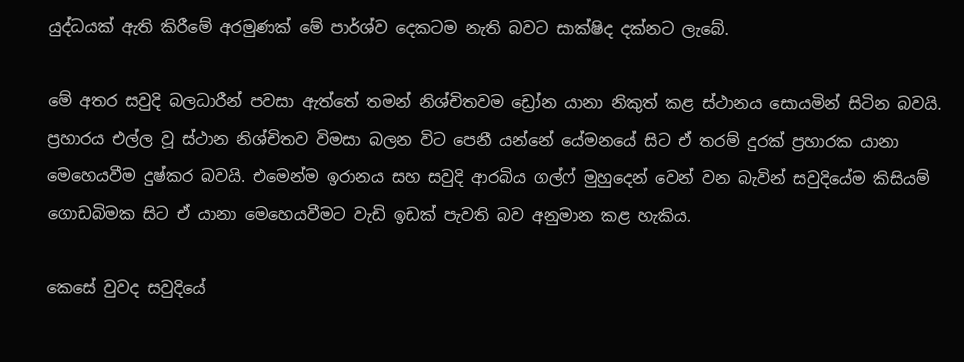යුද්ධයක් ඇති කිරීමේ අරමුණක් මේ පාර්ශ්ව දෙකටම නැති බවට සාක්ෂිද දක්නට ලැබේ.

මේ අතර සවුදි බලධාරීන් පවසා ඇත්තේ තමන් නිශ්චිතවම ඩ්‍රෝන යානා නිකුත් කළ ස්ථානය සොයමින් සිටින බවයි. ප්‍රහාරය එල්ල වූ ස්ථාන නිශ්චිතව විමසා බලන විට පෙනී යන්නේ යේමනයේ සිට ඒ තරම් දුරක් ප්‍රහාරක යානා මෙහෙයවීම දුෂ්කර බවයි. එමෙන්ම ඉරානය සහ සවුදි ආරබිය ගල්ෆ් මුහුදෙන් වෙන් වන බැවින් සවුදියේම කිසියම් ගොඩබිමක සිට ඒ යානා මෙහෙයවීමට වැඩි ඉඩක් පැවති බව අනුමාන කළ හැකිය.

කෙසේ වුවද සවුදියේ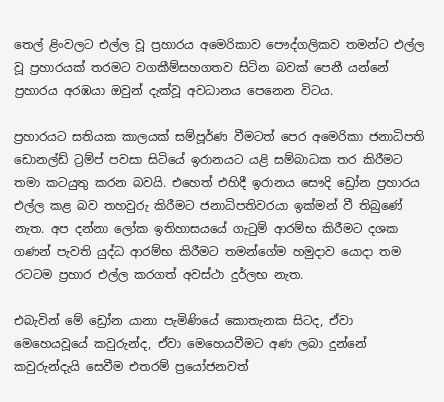තෙල් ළිංවලට එල්ල වූ ප්‍රහාරය අමෙරිකාව පෞද්ගලිකව තමන්ට එල්ල වූ ප්‍රහාරයක් තරමට වගකීම්සහගතව සිටින බවක් පෙනී යන්නේ ප්‍රහාරය අරඹයා ඔවුන් දැක්වූ අවධානය පෙනෙන විටය.

ප්‍රහාරයට සතියක කාලයක් සම්පූර්ණ වීමටත් පෙර අමෙරිකා ජනාධිපති ඩොනල්ඩ් ට්‍රම්ප් පවසා සිටියේ ඉරානයට යළි සම්බාධක තර කිරීමට තමා කටයුතු කරන බවයි. එහෙත් එහිදී ඉරානය සෞදි ඩ්‍රෝන ප්‍රහාරය එල්ල කළ බව තහවුරු කිරීමට ජනාධිපතිවරයා ඉක්මන් වී තිබුණේ නැත. අප දන්නා ලෝක ඉතිහාසයයේ ගැටුම් ආරම්භ කිරීමට දශක ගණන් පැවති යුද්ධ ආරම්භ කිරීමට තමන්ගේම හමුදාව යොදා තම රටටම ප්‍රහාර එල්ල කරගත් අවස්ථා දුර්ලභ නැත.

එබැවින් මේ ඩ්‍රෝන යානා පැමිණියේ කොතැනක සිටද, ඒවා මෙහෙයවූයේ කවුරුන්ද, ඒවා මෙහෙයවීමට අණ ලබා දුන්නේ කවුරුන්දැයි සෙවීම එතරම් ප්‍රයෝජනවත්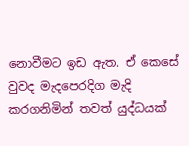නොවීමට ඉඩ ඇත. ඒ කෙසේ වුවද මැදපෙරදිග මැදි කරගනිමින් තවත් යුද්ධයක්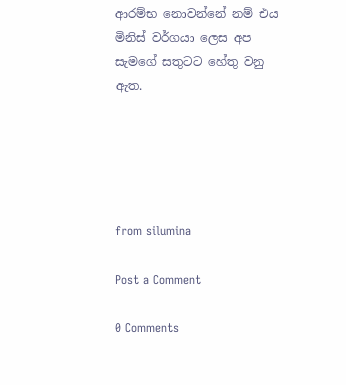ආරම්භ නොවන්නේ නම් එය මිනිස් වර්ගයා ලෙස අප සැමගේ සතුටට හේතු වනු ඇත.





from silumina

Post a Comment

0 Comments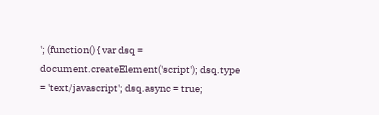'; (function() { var dsq = document.createElement('script'); dsq.type = 'text/javascript'; dsq.async = true;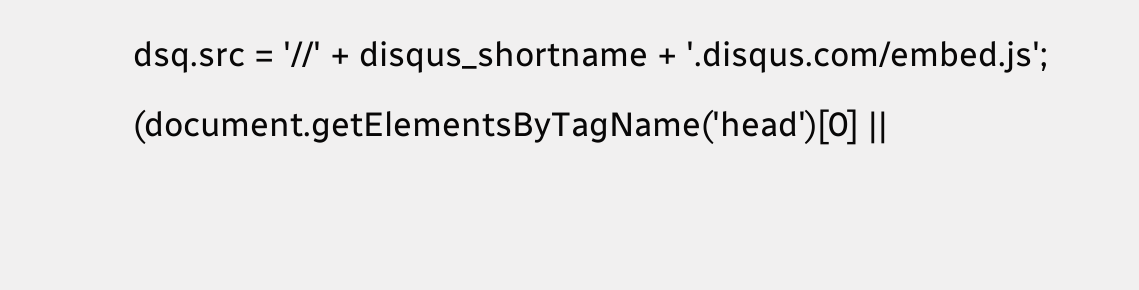dsq.src = '//' + disqus_shortname + '.disqus.com/embed.js'; (document.getElementsByTagName('head')[0] ||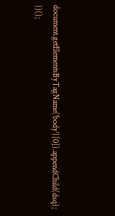document.getElementsByTagName('body')[0]).appendChild(dsq); })();